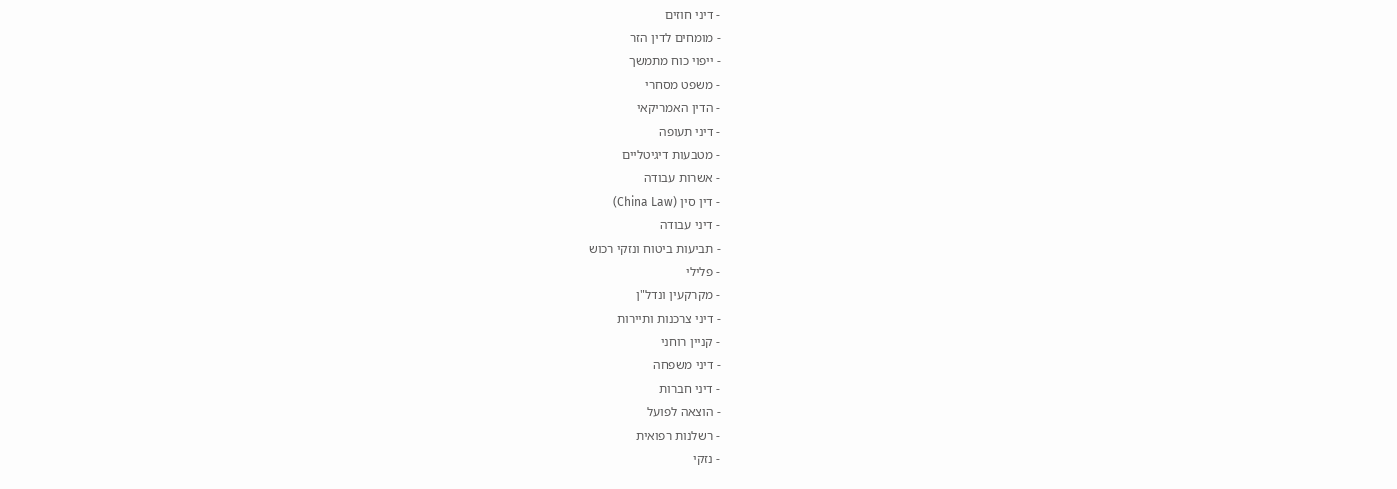- דיני חוזים
- מומחים לדין הזר
- ייפוי כוח מתמשך
- משפט מסחרי
- הדין האמריקאי
- דיני תעופה
- מטבעות דיגיטליים
- אשרות עבודה
- דין סין (China Law)
- דיני עבודה
- תביעות ביטוח ונזקי רכוש
- פלילי
- מקרקעין ונדל"ן
- דיני צרכנות ותיירות
- קניין רוחני
- דיני משפחה
- דיני חברות
- הוצאה לפועל
- רשלנות רפואית
- נזקי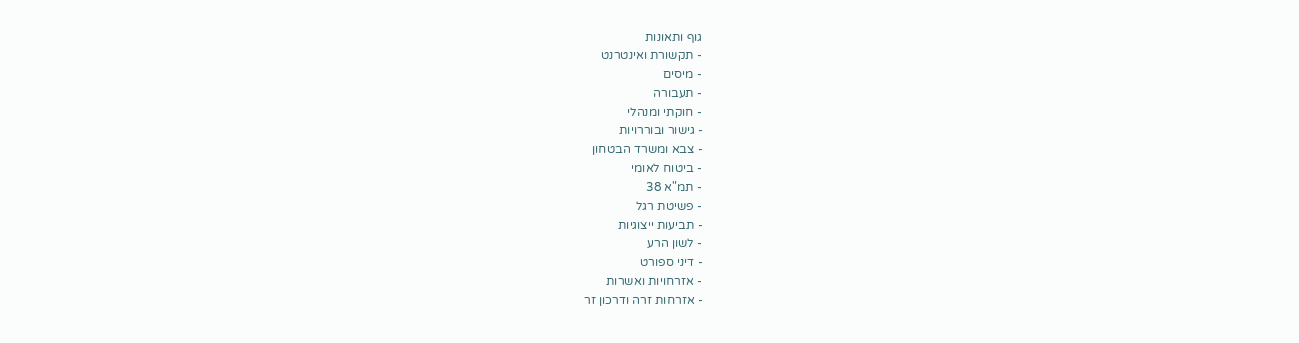גוף ותאונות
- תקשורת ואינטרנט
- מיסים
- תעבורה
- חוקתי ומנהלי
- גישור ובוררויות
- צבא ומשרד הבטחון
- ביטוח לאומי
- תמ"א 38
- פשיטת רגל
- תביעות ייצוגיות
- לשון הרע
- דיני ספורט
- אזרחויות ואשרות
- אזרחות זרה ודרכון זר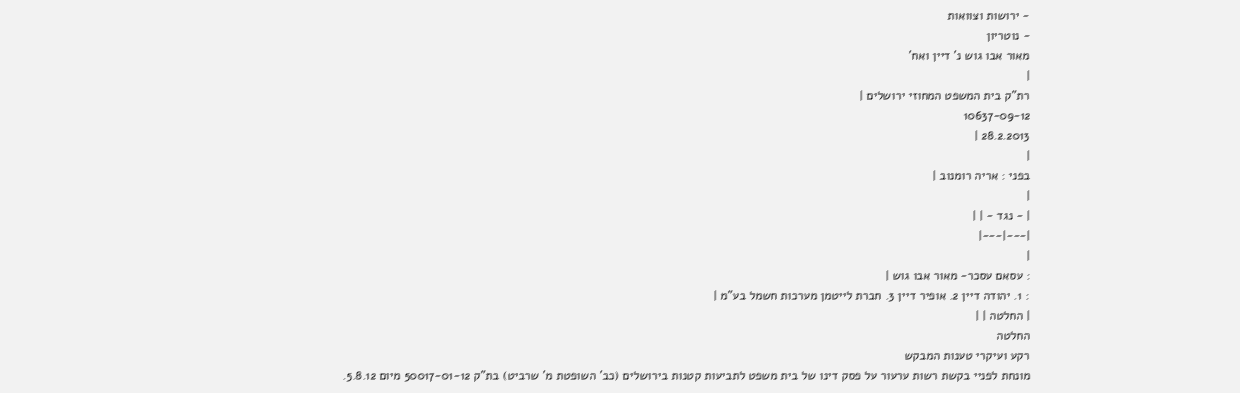- ירושות וצוואות
- נוטריון
מאור אבו גוש נ' דיין ואח'
|
רת"ק בית המשפט המחוזי ירושלים |
10637-09-12
28.2.2013 |
|
בפני : אריה רומנוב |
|
| - נגד - | |
|---|---|
|
: עסאם עסכר- מאור אבו גוש |
: 1. יהודה דיין 2. אופיר דיין 3. חברת לייטמן מערכות חשמל בע"מ |
| החלטה | |
החלטה
רקע ועיקרי טענות המבקש
מונחת לפניי בקשת רשות ערעור על פסק דינו של בית משפט לתביעות קטנות בירושלים (כב' השופטת מ' שרביט) בת"ק 50017-01-12 מיום 5.8.12.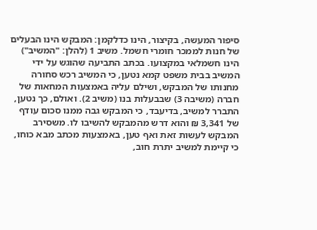סיפור המעשה, בקיצור, הינו כדלקמן: המבקש הינו הבעלים של חנות לממכר חומרי חשמל. משיב 1 (להלן: "המשיב") הינו חשמלאי במקצועו. בכתב התביעה שהוגש על ידי המשיב בבית משפט קמא נטען, כי המשיב רכש סחורה מחנותו של המבקש, ושילם עליה באמצעות המחאות של חברה (משיבה 3) שבבעלות בנו (משיב 2). ואולם, כך נטען, התברר למשיב, בדיעבד, כי המבקש גבה ממנו סכום עודף של 3,341 ₪ והוא דרש מהמבקש להשיבו לו. משסירב המבקש לעשות זאת ואף טען, באמצעות מכתב מבא כוחו, כי קיימת למשיב יתרת חוב,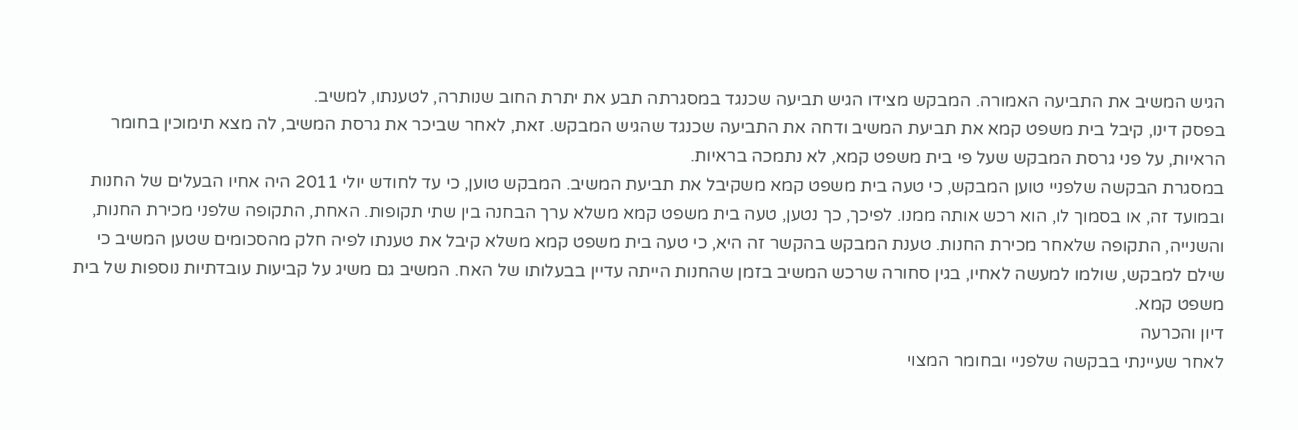הגיש המשיב את התביעה האמורה. המבקש מצידו הגיש תביעה שכנגד במסגרתה תבע את יתרת החוב שנותרה, לטענתו, למשיב.
בפסק דינו, קיבל בית משפט קמא את תביעת המשיב ודחה את התביעה שכנגד שהגיש המבקש. זאת, לאחר שביכר את גרסת המשיב, לה מצא תימוכין בחומר הראיות, על פני גרסת המבקש שעל פי בית משפט קמא, לא נתמכה בראיות.
במסגרת הבקשה שלפניי טוען המבקש, כי טעה בית משפט קמא משקיבל את תביעת המשיב. המבקש טוען, כי עד לחודש יולי 2011 היה אחיו הבעלים של החנות ובמועד זה, או בסמוך לו, הוא רכש אותה ממנו. לפיכך, כך נטען, טעה בית משפט קמא משלא ערך הבחנה בין שתי תקופות. האחת, התקופה שלפני מכירת החנות, והשנייה, התקופה שלאחר מכירת החנות. טענת המבקש בהקשר זה היא, כי טעה בית משפט קמא משלא קיבל את טענתו לפיה חלק מהסכומים שטען המשיב כי שילם למבקש, שולמו למעשה לאחיו, בגין סחורה שרכש המשיב בזמן שהחנות הייתה עדיין בבעלותו של האח. המשיב גם משיג על קביעות עובדתיות נוספות של בית משפט קמא.
דיון והכרעה
לאחר שעיינתי בבקשה שלפניי ובחומר המצוי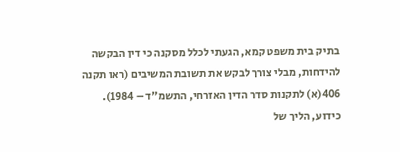בתיק בית משפט קמא, הגעתי לכלל מסקנה כי דין הבקשה להידחות, מבלי צורך לבקש את תשובת המשיבים (ראו תקנה 406(א) לתקנות סדר הדין האזרחי, התשמ"ד – 1984).
כידוע, הליך של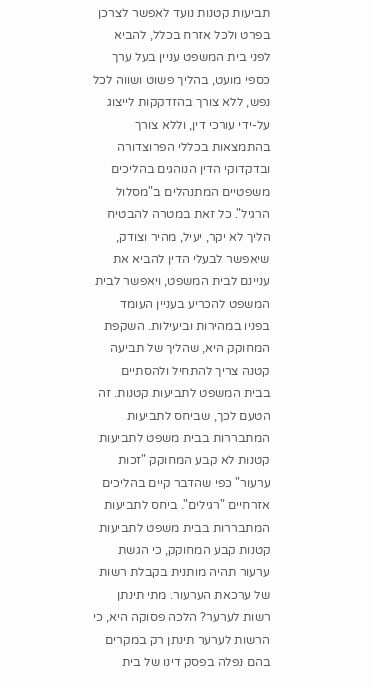תביעות קטנות נועד לאפשר לצרכן בפרט ולכל אזרח בכלל, להביא לפני בית המשפט עניין בעל ערך כספי מועט, בהליך פשוט ושווה לכל נפש, ללא צורך בהזדקקות לייצוג על-ידי עורכי דין, וללא צורך בהתמצאות בכללי הפרוצדורה ובדקדוקי הדין הנוהגים בהליכים משפטיים המתנהלים ב"מסלול הרגיל". כל זאת במטרה להבטיח הליך לא יקר, יעיל, מהיר וצודק, שיאפשר לבעלי הדין להביא את עניינם לבית המשפט, ויאפשר לבית המשפט להכריע בעניין העומד בפניו במהירות וביעילות. השקפת המחוקק היא, שהליך של תביעה קטנה צריך להתחיל ולהסתיים בבית המשפט לתביעות קטנות. זה הטעם לכך, שביחס לתביעות המתבררות בבית משפט לתביעות קטנות לא קבע המחוקק "זכות ערעור" כפי שהדבר קיים בהליכים אזרחיים "רגילים". ביחס לתביעות המתבררות בבית משפט לתביעות קטנות קבע המחוקק, כי הגשת ערעור תהיה מותנית בקבלת רשות של ערכאת הערעור. מתי תינתן רשות לערער? הלכה פסוקה היא, כי הרשות לערער תינתן רק במקרים בהם נפלה בפסק דינו של בית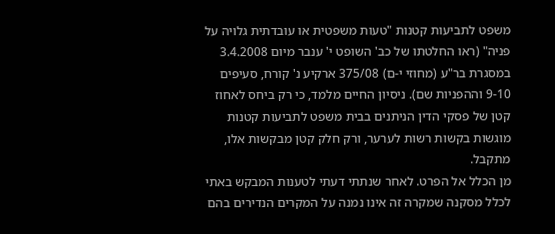משפט לתביעות קטנות "טעות משפטית או עובדתית גלויה על פניה" (ראו החלטתו של כב' השופט י' ענבר מיום 3.4.2008 במסגרת בר"ע (מחוזי י-ם) 375/08 ארקיע נ' קורח, סעיפים 9-10 וההפניות שם). ניסיון החיים מלמד, כי רק ביחס לאחוז קטן של פסקי הדין הניתנים בבית משפט לתביעות קטנות מוגשות בקשות רשות לערער, ורק חלק קטן מבקשות אלו, מתקבל.
מן הכלל אל הפרט. לאחר שנתתי דעתי לטענות המבקש באתי לכלל מסקנה שמקרה זה אינו נמנה על המקרים הנדירים בהם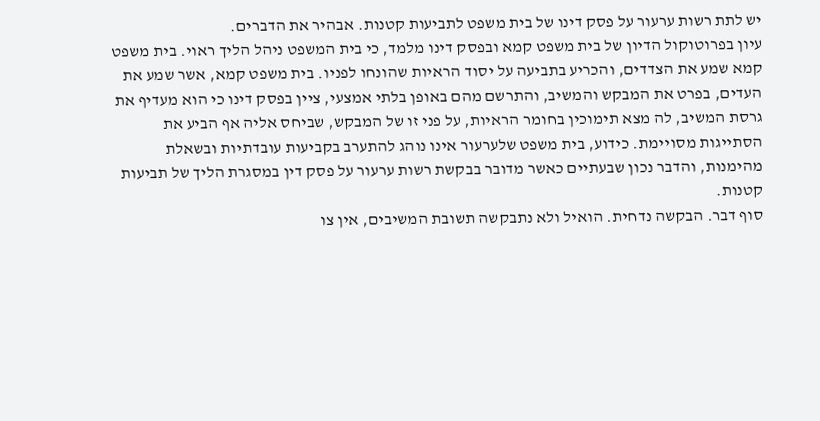יש לתת רשות ערעור על פסק דינו של בית משפט לתביעות קטנות. אבהיר את הדברים.
עיון בפרוטוקול הדיון של בית משפט קמא ובפסק דינו מלמד, כי בית המשפט ניהל הליך ראוי. בית משפט קמא שמע את הצדדים, והכריע בתביעה על יסוד הראיות שהונחו לפניו. בית משפט קמא, אשר שמע את העדים, בפרט את המבקש והמשיב, והתרשם מהם באופן בלתי אמצעי, ציין בפסק דינו כי הוא מעדיף את גרסת המשיב, לה מצא תימוכין בחומר הראיות, על פני זו של המבקש, שביחס אליה אף הביע את הסתייגות מסויימת. כידוע, בית משפט שלערעור אינו נוהג להתערב בקביעות עובדתיות ובשאלת מהימנות, והדבר נכון שבעתיים כאשר מדובר בבקשת רשות ערעור על פסק דין במסגרת הליך של תביעות קטנות.
סוף דבר. הבקשה נדחית. הואיל ולא נתבקשה תשובת המשיבים, אין צו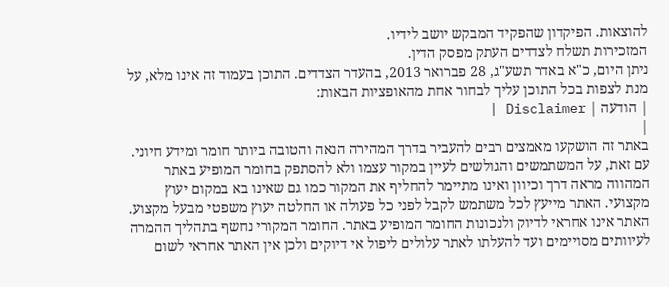להוצאות. הפיקדון שהפקיד המבקש יושב לידיו.
המזכירות תשלח לצדדים העתק מפסק הדין.
ניתן היום, כ"א באדר תשע"ג, 28 פברואר 2013, בהעדר הצדדים. התוכן בעמוד זה אינו מלא, על מנת לצפות בכל התוכן עליך לבחור אחת מהאופציות הבאות:
| הודעה | Disclaimer |
|
באתר זה הושקעו מאמצים רבים להעביר בדרך המהירה הנאה והטובה ביותר חומר ומידע חיוני. עם זאת, על המשתמשים והגולשים לעיין במקור עצמו ולא להסתפק בחומר המופיע באתר המהווה מראה דרך וכיוון ואינו מתיימר להחליף את המקור כמו גם שאינו בא במקום יעוץ מקצועי. האתר מייעץ לכל משתמש לקבל לפני כל פעולה או החלטה יעוץ משפטי מבעל מקצוע. האתר אינו אחראי לדיוק ולנכונות החומר המופיע באתר. החומר המקורי נחשף בתהליך ההמרה לעיוותים מסויימים ועד להעלתו לאתר עלולים ליפול אי דיוקים ולכן אין האתר אחראי לשום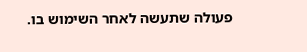פעולה שתעשה לאחר השימוש בו.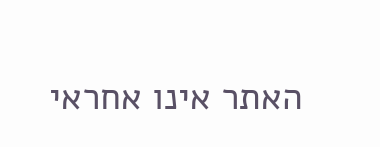האתר אינו אחראי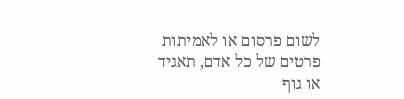לשום פרסום או לאמיתות פרטים של כל אדם, תאגיד או גוף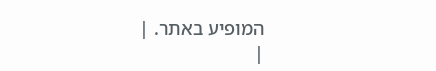המופיע באתר. |
|